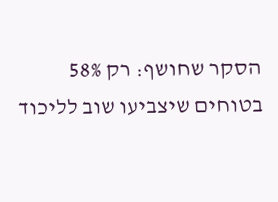הסקר שחושף: רק 58% בטוחים שיצביעו שוב לליכוד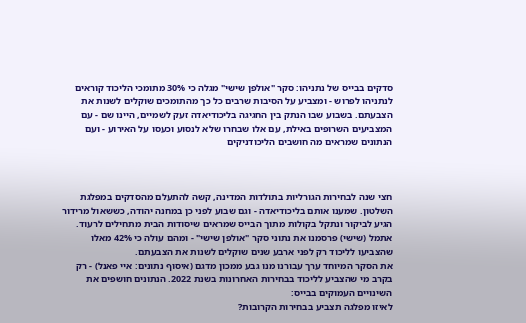סדקים בבייס של נתניהו: סקר "אולפן שישי" מגלה כי 30% מתומכי הליכוד קוראים לנתניהו לפרוש - ומצביע על הסיבות שרבים כל כך מהתומכים שוקלים לשנות את הצבעתם. בשבוע שבו הנתק בין החגיגה בליכודיאדה זעק לשמיים, היינו שם - עם המצביעים השרופים באילת, עם אלו שבחרו שלא לנסוע וכעסו על האירוע - ועם הנתונים שמראים מה חושבים הליכודניקים



חצי שנה לבחירות הגורליות בתולדות המדינה, קשה להתעלם מהסדקים במפלגת השלטון. שמענו אותם בליכודיאדה - וגם שבוע לפני כן במחנה יהודה, כששאול מרידור הגיע לביקור ונתקל בקולות מתוך הבייס שמראים שיסודות הבית מתחילים לרעוד. אתמל (שישי) פרסמנו את נתוני סקר "אולפן שישי" - ומהם עולה כי 42% מאלו שהצביעו לליכוד רק לפני ארבע שנים שוקלים לשנות את הצבעתם.
את הסקר המיוחד ערך עבורנו מנו גבע ממכון מדגם (איסוף נתונים: איי פאנל) - רק בקרב מי שהצביע לליכוד בבחירות האחרונות בשנת 2022. הנתונים חושפים את השינויים העמוקים בבייס:
לאיזו מפלגה תצביע בבחירות הקרובות?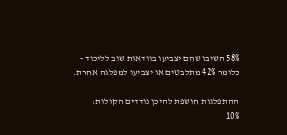58% השיבו שהם יצביעו בוודאות שוב לליכוד - כלומר 42% מתלבטים או יצביעו למפלגה אחרת.

ההתפלגות חושפת להיכן נודדים הקולות:
10%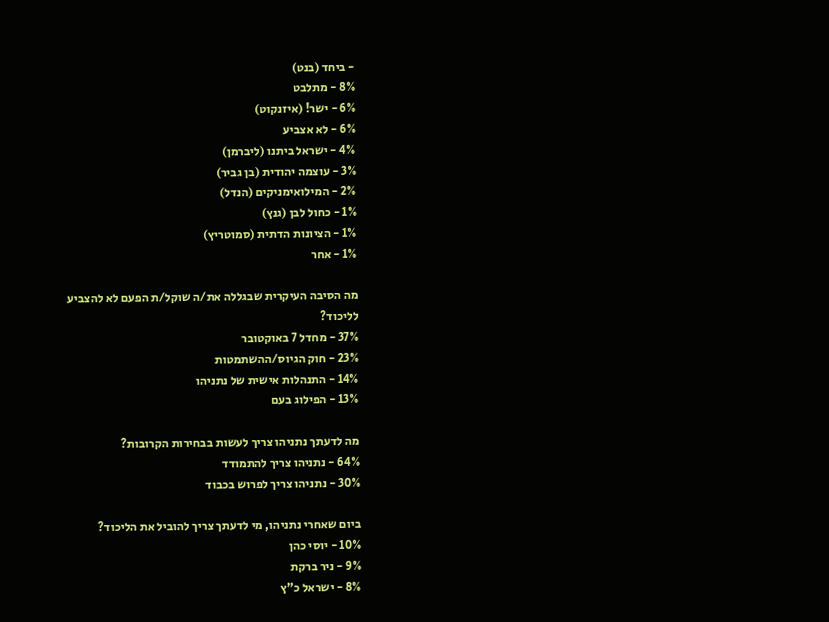- ביחד (בנט)
8% - מתלבט
6% - ישר! (איזנקוט)
6% - לא אצביע
4% - ישראל ביתנו (ליברמן)
3% - עוצמה יהודית (בן גביר)
2% - המילואימניקים (הנדל)
1% - כחול לבן (גנץ)
1% - הציונות הדתית (סמוטריץ)
1% - אחר

מה הסיבה העיקרית שבגללה את/ה שוקל/ת הפעם לא להצביע לליכוד?
37% - מחדל 7 באוקטובר
23% - חוק הגיוס/ההשתמטות
14% - התנהלות אישית של נתניהו
13% - הפילוג בעם

מה לדעתך נתניהו צריך לעשות בבחירות הקרובות?
64% - נתניהו צריך להתמודד
30% - נתניהו צריך לפרוש בכבוד

ביום שאחרי נתניהו, מי לדעתך צריך להוביל את הליכוד?
10% - יוסי כהן
9% - ניר ברקת
8% - ישראל כ"ץ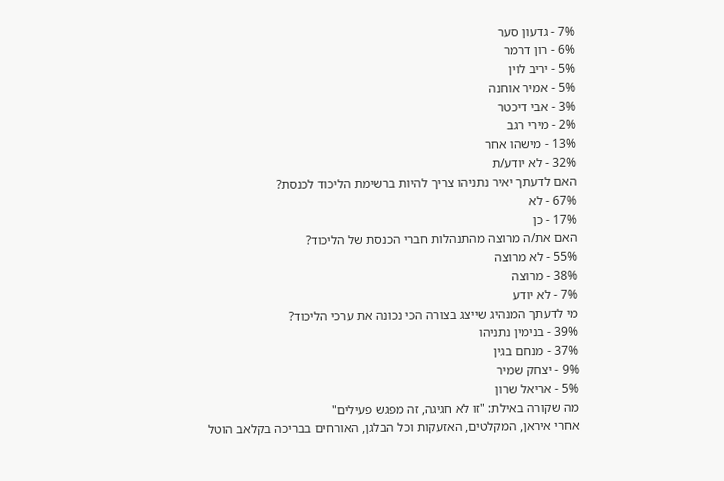7% - גדעון סער
6% - רון דרמר
5% - יריב לוין
5% - אמיר אוחנה
3% - אבי דיכטר
2% - מירי רגב
13% - מישהו אחר
32% - לא יודע/ת
האם לדעתך יאיר נתניהו צריך להיות ברשימת הליכוד לכנסת?
67% - לא
17% - כן
האם את/ה מרוצה מהתנהלות חברי הכנסת של הליכוד?
55% - לא מרוצה
38% - מרוצה
7% - לא יודע
מי לדעתך המנהיג שייצג בצורה הכי נכונה את ערכי הליכוד?
39% - בנימין נתניהו
37% - מנחם בגין
9% - יצחק שמיר
5% - אריאל שרון
מה שקורה באילת: "זו לא חגיגה, זה מפגש פעילים"
אחרי איראן, המקלטים, האזעקות וכל הבלגן, האורחים בבריכה בקלאב הוטל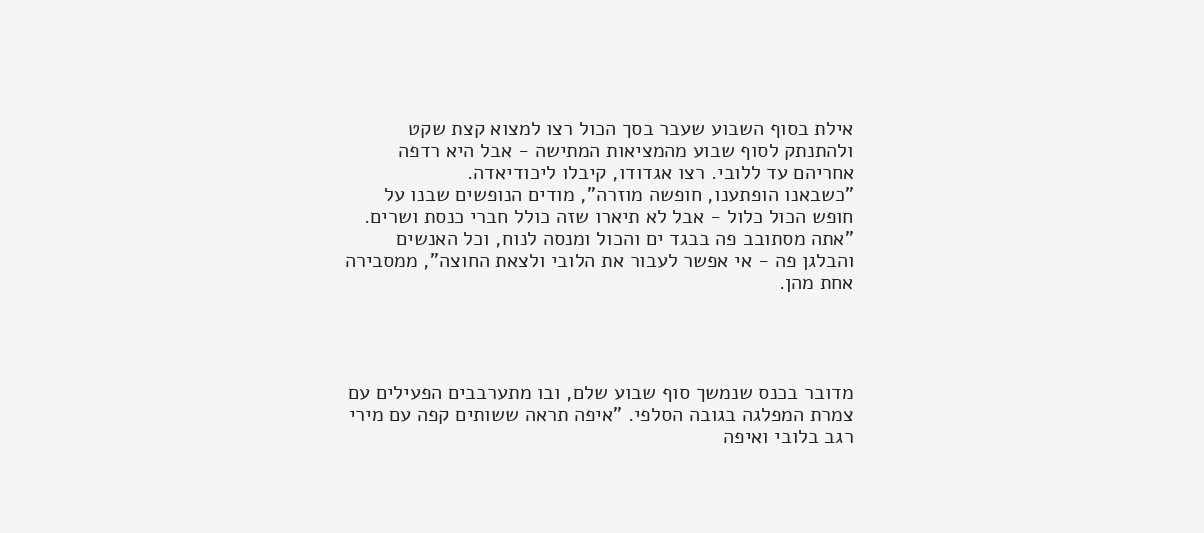אילת בסוף השבוע שעבר בסך הכול רצו למצוא קצת שקט ולהתנתק לסוף שבוע מהמציאות המתישה - אבל היא רדפה אחריהם עד ללובי. רצו אגדודו, קיבלו ליכודיאדה.
"כשבאנו הופתענו, חופשה מוזרה", מודים הנופשים שבנו על חופש הכול כלול - אבל לא תיארו שזה כולל חברי כנסת ושרים. "אתה מסתובב פה בבגד ים והכול ומנסה לנוח, וכל האנשים והבלגן פה - אי אפשר לעבור את הלובי ולצאת החוצה", ממסבירה אחת מהן.




מדובר בכנס שנמשך סוף שבוע שלם, ובו מתערבבים הפעילים עם צמרת המפלגה בגובה הסלפי. "איפה תראה ששותים קפה עם מירי רגב בלובי ואיפה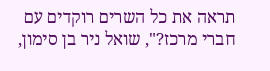תראה את כל השרים רוקדים עם חברי מרכז?", שואל ניר בן סימון,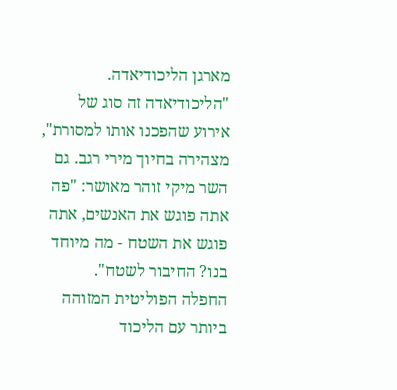מארגן הליכודיאדה. "הליכודיאדה זה סוג של אירוע שהפכנו אותו למסורת", מצהירה בחיוך מירי רגב. גם השר מיקי זוהר מאושר: "פה אתה פוגש את האנשים, אתה פוגש את השטח - מה מיוחד בנו? החיבור לשטח".
החפלה הפוליטית המזוהה ביותר עם הליכוד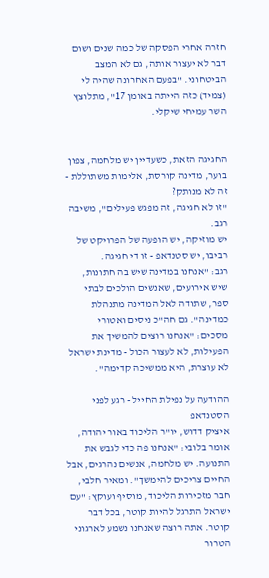חזרה אחרי הפסקה של כמה שנים ושום דבר לא יעצור אותה, גם לא המצב הביטחוני. "בפעם האחרונה שהיה לי (צמיד) כזה הייתה באומן 17", מתלוצץ השר עמיחי שיקלי.


החגיגה הזאת, כשעדיין יש מלחמה, צפון בוער, מדינה קורסת, אלימות משתוללת - זה לא מנותק?
"זו לא חגיגה, זה מפגש פעילים", משיבה רגב.
יש מוזיקה, יש הופעה של הפרויקט של רביבו, יש סטנדאפ - זו די חגיגה.
רגב: "אנחנו במדינה שיש בה חתונות, שיש אירועים, שאנשים הולכים לבתי ספר, שתודה לאל המדינה מתנהלת כמדינה". גם חה"כ ניסים ואטורי מסכים: "אנחנו רוצים להמשיך את הפעילות, לא לעצור הכול - מדינת ישראל לא עוצרת, היא ממשיכה קדימה".

ההודעה על נפילת החייל - רגע לפני הסטנדאפ
איציק דדוש, יו"ר הליכוד באור יהודה, אומר בלובי: "אנחנו פה כדי לגבש את התנועה. יש מלחמה, אנשים נהרגים, אבל החיים צריכים להימשך". ומאיר חלבי, חבר מזכירות הליכוד, מוסיף ועוקץ: "עם ישראל התרגל להיות קוטר, בכל דבר קוטר. אתה רוצה שאנחנו נשמע לארגוני הטרור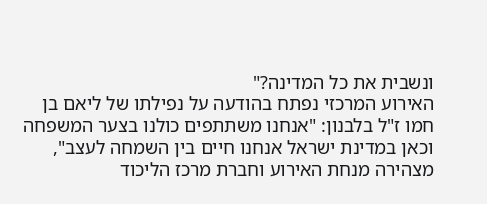ונשבית את כל המדינה?"
האירוע המרכזי נפתח בהודעה על נפילתו של ליאם בן חמו ז"ל בלבנון: "אנחנו משתתפים כולנו בצער המשפחה וכאן במדינת ישראל אנחנו חיים בין השמחה לעצב", מצהירה מנחת האירוע וחברת מרכז הליכוד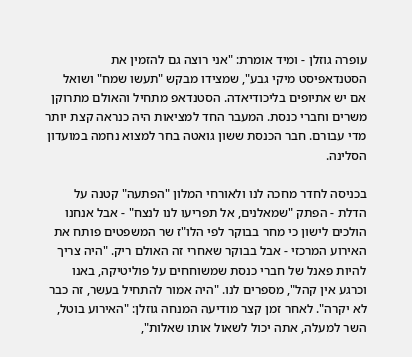עופרה גוזלן - ומיד אומרת: "אני רוצה גם להזמין את הסטנדאפיסט מיקי גבע", שמצידו מבקש "תעשו שמח" ושואל אם יש אתיופים בליכודיאדה. הסטנדאפ מתחיל והאולם מתרוקן משרים וחברי כנסת. המעבר החד למציאות היה כנראה קצת יותר מדי עבורם. חבר הכנסת ששון גואטה בחר למצוא נחמה במועדון הסלינה.

בכניסה לחדר מחכה לנו ולאורחי המלון "הפתעה" קטנה על הדלת - הפתק "שמאלנים, אל תפריעו לנו לנצח" - אבל אנחנו הולכים לישון כי מחר בבוקר לפי הלו"ז שר המשפטים פותח את האירוע המרכזי - אבל בבוקר שאחרי זה האולם ריק. "היה צריך להיות פאנל של חברי כנסת שמשוחחים על פוליטיקה, באנו וכרגע אין קהל", מספרים לנו. "היה אמור להתחיל בעשר, זה כבר לא יקרה". לאחר זמן קצר מודיעה המנחה גוזלן: "האירוע בוטל, השר למעלה, אתה יכול לשאול אותו שאלות",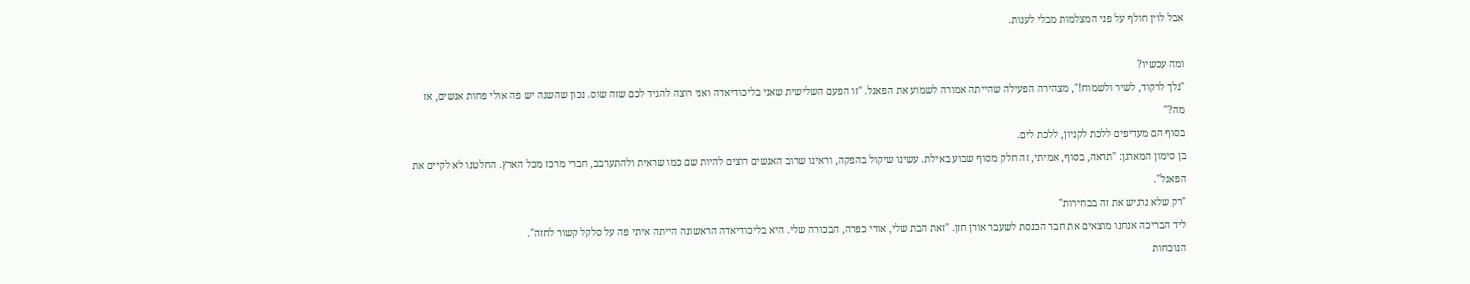אבל לוין חולף על פני המצלמות מבלי לענות.

ומה עכשיו?
"נלך לרקוד, לשיר ולשמוח!", מצהירה הפעילה שהייתה אמורה לשמוע את הפאנל. "זו הפעם השלישית שאני בליכודיאדה ואני רוצה להגיד לכם שזה שוס. נכון שהשנה יש פה אולי פחות אנשים, אז מה?"
בסוף הם מעדיפים ללכת לקניון, ללכת לים.
בן סימון המארגן: "תראה, בסוף, אמיתי, זה חלק מסוף שבוע באילת. עשינו שיקול בהפקה, וראינו שרוב האנשים רוצים להיות שם כמו שראית ולהתערבב, חברי מרכז מכל הארץ. החלטנו לא לקיים את הפאנל".
"רק שלא נרגיש את זה בבחירות"
ליד הבריכה אנחנו מוצאים את חבר הכנסת לשעבר אורן חזן. "זאת הבת שלי, אורי כפרה, הבכורה שלי. היא בליכודיאדה הראשונה הייתה איתי פה על סלקל קשור לחזה".
הנוכחות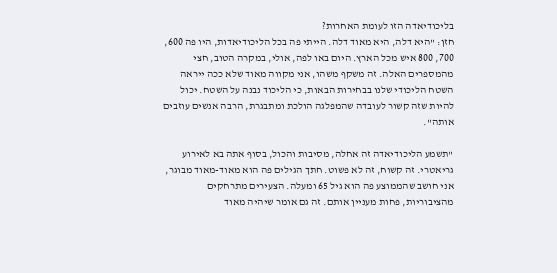בליכודיאדה הזו לעומת האחרות?
חזן: "היא דלה, היא מאוד דלה. הייתי פה בכל הליכודיאדות, היו פה 600, 700, 800 איש מכל הארץ. היום באו לפה, אולי, במקרה הטוב, חצי מהמספרים האלה. זה משקף משהו, אני מקווה מאוד שלא ככה ייראה השטח הליכודי שלנו בבחירות הבאות, כי הליכוד נבנה על השטח. יכול להיות שזה קשור לעובדה שהמפלגה הולכת ומתבגרת, הרבה אנשים עוזבים אותה".

"תשמע הליכודיאדה זה אחלה, מסיבות והכול, בסוף אתה בא לאירוע גריאטרי. זה קשוח, זה לא פשוט. חתך הגילים פה הוא מאוד-מאוד מבוגר, אני חושב שהממוצע פה הוא גיל 65 ומעלה. הצעירים מתרחקים מהציבוריות, פחות מעניין אותם. זה גם אומר שיהיה מאוד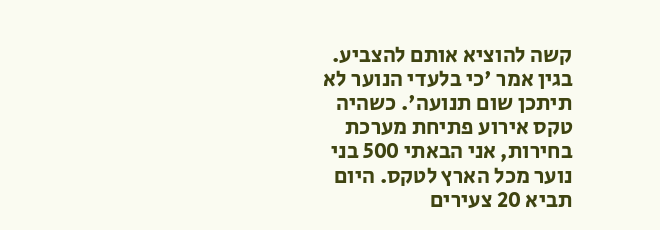קשה להוציא אותם להצביע. בגין אמר 'כי בלעדי הנוער לא תיתכן שום תנועה'. כשהיה טקס אירוע פתיחת מערכת בחירות, אני הבאתי 500 בני נוער מכל הארץ לטקס. היום תביא 20 צעירים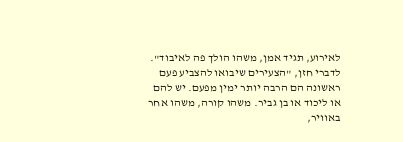לאירוע, תגיד אמן, משהו הולך פה לאיבוד".
לדברי חזן, "הצעירים שיבואו להצביע פעם ראשונה הם הרבה יותר ימין מפעם. יש להם או ליכוד או בן גביר. משהו קורה, משהו אחר באוויר,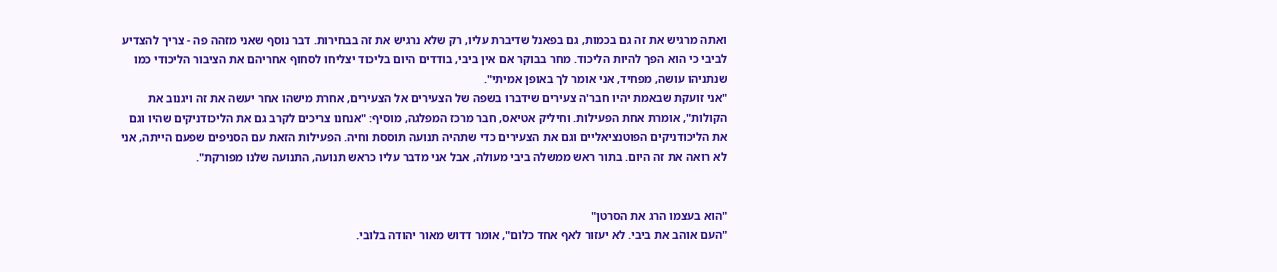ואתה מרגיש את זה גם בכמות, גם בפאנל שדיברת עליו, רק שלא נרגיש את זה בבחירות. דבר נוסף שאני מזהה פה - צריך להצדיע לביבי כי הוא הפך להיות הליכוד. מחר בבוקר אם אין ביבי, בודדים היום בליכוד יצליחו לסחוף אחריהם את הציבור הליכודי כמו שנתניהו עושה, מפחיד, אני אומר לך באופן אמיתי".
"אני זועקת שבאמת יהיו חבר'ה צעירים שידברו בשפה של הצעירים אל הצעירים, אחרת מישהו אחר יעשה את זה ויגנוב את הקולות", אומרת אחת הפעילות. וחיליק אטיאס, חבר מרכז המפלגה, מוסיף: "אנחנו צריכים לקרב גם את הליכודניקים שהיו וגם את הליכודניקים הפוטנציאליים וגם את הצעירים כדי שתהיה תנועה תוססת וחיה. הפעילות הזאת עם הסניפים שפעם הייתה, אני לא רואה את זה היום. בתור ראש ממשלה ביבי מעולה, אבל אני מדבר עליו כראש תנועה, התנועה שלנו מפורקת".


"הוא בעצמו הרג את הסרטן"
"העם אוהב את ביבי. לא יעזור לאף אחד כלום", אומר דדוש מאור יהודה בלובי.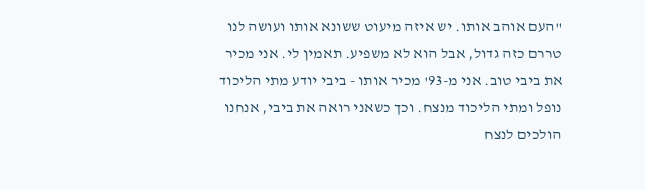"העם אוהב אותו. יש איזה מיעוט ששונא אותו ועושה לנו טררם כזה גדול, אבל הוא לא משפיע. תאמין לי. אני מכיר את ביבי טוב. אני מ-93' מכיר אותו - ביבי יודע מתי הליכוד נופל ומתי הליכוד מנצח. וכך כשאני רואה את ביבי, אנחנו הולכים לנצח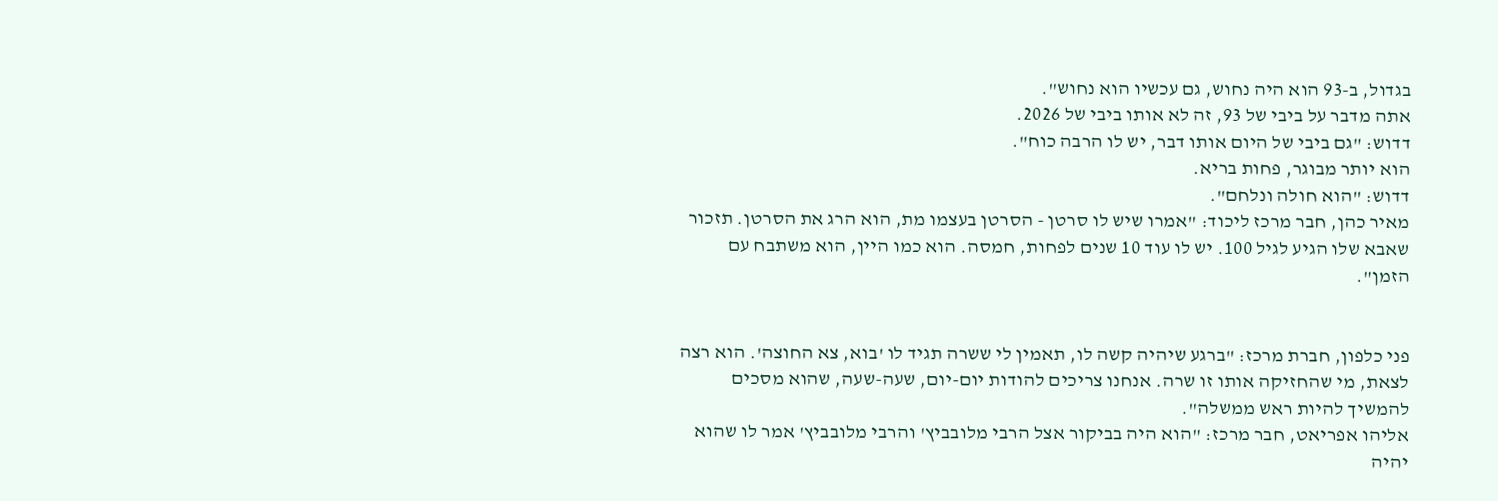בגדול, ב-93 הוא היה נחוש, גם עכשיו הוא נחוש".
אתה מדבר על ביבי של 93, זה לא אותו ביבי של 2026.
דדוש: "גם ביבי של היום אותו דבר, יש לו הרבה כוח".
הוא יותר מבוגר, פחות בריא.
דדוש: "הוא חולה ונלחם".
מאיר כהן, חבר מרכז ליכוד: "אמרו שיש לו סרטן - הסרטן בעצמו מת, הוא הרג את הסרטן. תזכור שאבא שלו הגיע לגיל 100. יש לו עוד 10 שנים לפחות, חמסה. הוא כמו היין, הוא משתבח עם הזמן".


פני כלפון, חברת מרכז: "ברגע שיהיה קשה לו, תאמין לי ששרה תגיד לו 'בוא, צא החוצה'. הוא רצה לצאת, מי שהחזיקה אותו זו שרה. אנחנו צריכים להודות יום-יום, שעה-שעה, שהוא מסכים להמשיך להיות ראש ממשלה".
אליהו אפריאט, חבר מרכז: "הוא היה בביקור אצל הרבי מלובביץ' והרבי מלובביץ' אמר לו שהוא יהיה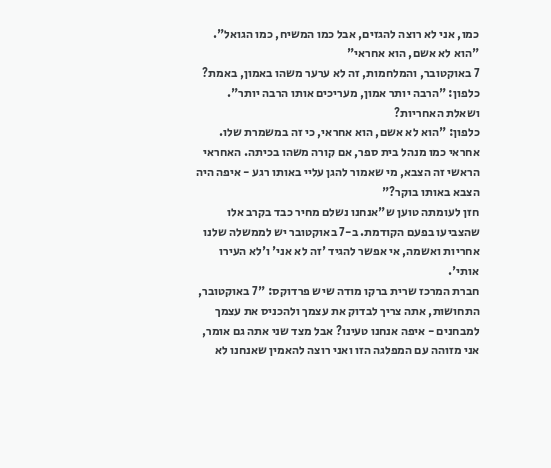כמו, אני לא רוצה להגזים, אבל כמו המשיח, כמו הגואל".
"הוא לא אשם, הוא אחראי"
7 באוקטובר, והמלחמות, זה לא ערער משהו באמון, באמת?
כלפון: "הרבה יותר אמון, מעריכים אותו הרבה יותר".
ושאלת האחריות?
כלפון: "הוא לא אשם, הוא אחראי, כי זה במשמרת שלו. אחראי כמו מנהל בית ספר, אם קורה משהו בכיתה. האחראי הראשי זה הצבא, מי שאמור להגן עליי באותו רגע - איפה היה הצבא באותו בוקר?"
חזן לעומתה טוען ש"אנחנו נשלם מחיר כבד בקרב אלו שהצביעו בפעם הקודמת. ב-7 באוקטובר יש לממשלה שלנו אחריות ואשמה, אי אפשר להגיד 'זה לא אני' ו'לא העירו אותי'.
חברת המרכז שרית ברקו מודה שיש פרדוקס: "7 באוקטובר, התחושות, אתה צריך לבדוק את עצמך ולהכניס את עצמך למבחנים - איפה אנחנו טעינו? אבל מצד שני אתה גם אומר, אני מזוהה עם המפלגה הזו ואני רוצה להאמין שאנחנו לא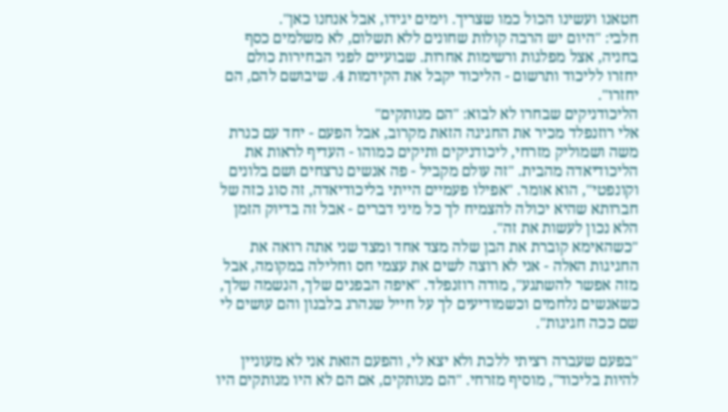חטאנו ועשינו הכול כמו שצריך. וימים יגידו, אבל אנחנו כאן".
חלבי: "היום יש הרבה קולות שחונים ללא תשלום, לא משלמים כסף בחניה, אצל מפלגות ורשימות אחרות. שבועיים לפני הבחירות כולם יחזרו לליכוד ותרשום - הליכוד יקבל את הקידמות 4. שיבושם להם, הם יחזרו".
הליכודניקים שבחרו לא לבוא: "הם מנותקים"
אלי רוזנפלד מכיר את החגיגה הזאת מקרוב, אבל הפעם - יחד עם כנרת משה ושמוליק מזרחי, ליכודניקים ותיקים כמוהו - העדיף לראות את הליכודיאדה מהבית. "זה עולם מקביל - פה אנשים נרצחים ושם בלונים וקונפטי", הוא אומר. "אפילו פעמיים הייתי בליכודיאדה, זה סוג כזה של חברותא שהיא יכולה להצמיח לך כל מיני דברים - אבל זה בדיוק הזמן הלא נכון לעשות את זה".
"כשהאימא קוברת את הבן שלה מצד אחד ומצד שני אתה רואה את החגיגות האלה - אני לא רוצה לשים את עצמי חס וחלילה במקומה, אבל מזה אפשר להשתגע", מודה רוזנפלד. "איפה הבפנים שלך, הנשמה שלך, כשאנשים נלחמים וכשמודיעים לך על חייל שנהרג בלבנון והם עושים לי שם ככה חגיגות".

"בפעם שעברה רציתי ללכת ולא יצא לי, והפעם הזאת אני לא מעוניין להיות בליכוד", מוסיף מזרחי. "הם מנותקים, אם הם לא היו מנותקים היו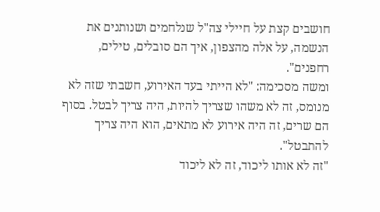חושבים קצת על חיילי צה"ל שנלחמים ושנותנים את הנשמה, על אלה מהצפון, איך הם סובלים, טילים, רחפנים".
ומשה מסכימה: "לא הייתי בעד האירוע, חשבתי שזה לא מנומס, זה לא משהו שצריך להיות, היה צריך לבטל. בסוף הם שרים, זה היה אירוע לא מתאים, הוא היה צריך להתבטל".
"זה לא אותו ליכוד, זה לא ליכוד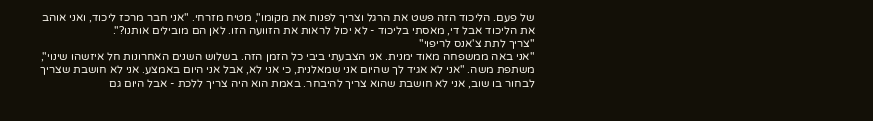של פעם. הליכוד הזה פשט את הרגל וצריך לפנות את מקומו", מטיח מזרחי. "אני חבר מרכז ליכוד, ואני אוהב את הליכוד אבל די, מאסתי בליכוד - לא יכול לראות את הזוועה הזו. לאן הם מובילים אותנו?".
"צריך לתת צ'אנס לריפוי"
"אני באה ממשפחה מאוד ימנית. אני הצבעתי ביבי כל הזמן הזה. בשלוש השנים האחרונות חל איזשהו שינוי", משתפת משה. "אני לא אגיד לך שהיום אני שמאלנית, כי אני לא, אבל אני היום באמצע. אני לא חושבת שצריך לבחור בו שוב, אני לא חושבת שהוא צריך להיבחר. באמת הוא היה צריך ללכת - אבל היום גם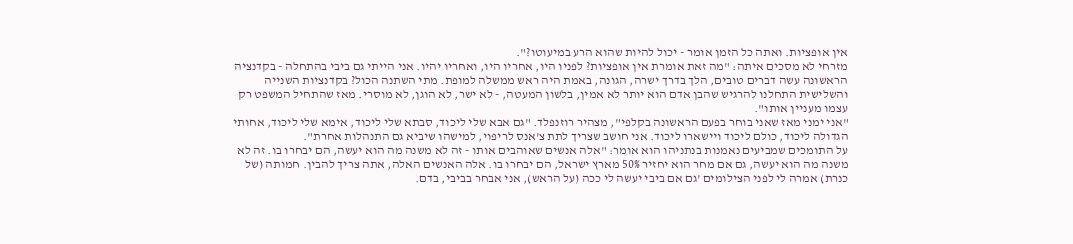אין אופציות. ואתה כל הזמן אומר - יכול להיות שהוא הרע במיעוטו?".
מזרחי לא מסכים איתה: "מה זאת אומרת אין אופציות? לפניו היו, אחריו היו, ואחריו יהיו. אני הייתי גם ביבי בהתחלה - בקדנציה הראשונה עשה דברים טובים, הלך בדרך ישרה, הגונה, באמת היה ראש ממשלה למופת. מתי השתנה הכול? בקדנציות השנייה והשלישית התחלנו להרגיש שהבן אדם הוא יותר לא אמין, בלשון המעטה, - לא ישר, לא הוגן, לא מוסרי. מאז שהתחיל המשפט רק עצמו מעניין אותו".
"אני ימני מאז שאני בוחר בפעם הראשונה בקלפי", מצהיר רוזנפלד. "גם אבא שלי ליכוד, סבתא שלי ליכוד, אימא שלי ליכוד, אחותי הגדולה ליכוד, כולם ליכוד ויישארו ליכוד. אני חושב שצריך לתת צ'אנס לריפוי, למישהו שיביא גם התנהלות אחרת".
על התומכים שמביעים נאמנות בנתניהו הוא אומר: "אלה אנשים שאוהבים אותו - זה לא משנה מה הוא יעשה, הם יבחרו בו. זה לא משנה מה הוא יעשה, גם אם מחר הוא יחזיר 50% מארץ ישראל, הם יבחרו בו. אלה האנשים האלה, אתה צריך להבין. חמותה (של כנרת) אמרה לי לפני הצילומים 'גם אם ביבי יעשה לי ככה (על הראש), אני אבחר בביבי, בדם.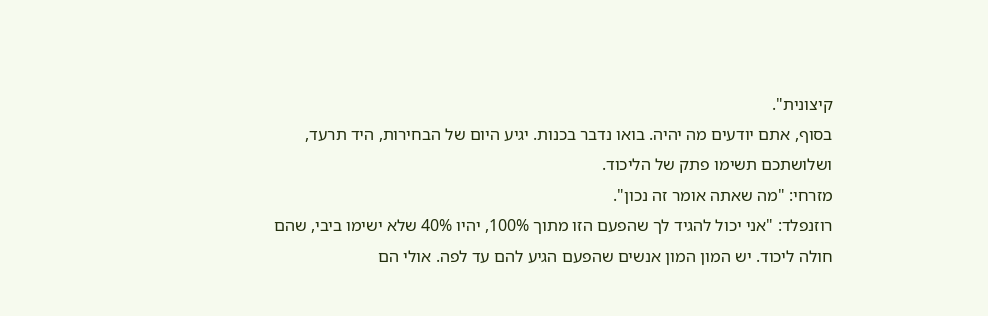קיצונית".
בסוף, אתם יודעים מה יהיה. בואו נדבר בכנות. יגיע היום של הבחירות, היד תרעד, ושלושתכם תשימו פתק של הליכוד.
מזרחי: "מה שאתה אומר זה נכון".
רוזנפלד: "אני יכול להגיד לך שהפעם הזו מתוך 100%, יהיו 40% שלא ישימו ביבי, שהם חולה ליכוד. יש המון המון אנשים שהפעם הגיע להם עד לפה. אולי הם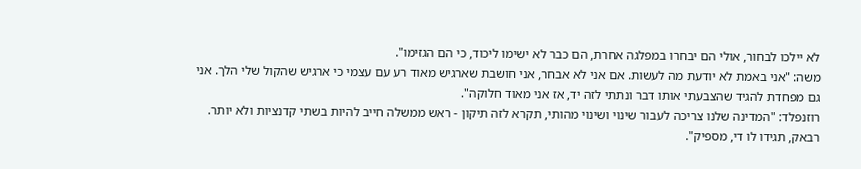לא יילכו לבחור, אולי הם יבחרו במפלגה אחרת, הם כבר לא ישימו ליכוד, כי הם הגזימו".
משה: "אני באמת לא יודעת מה לעשות. אם אני לא אבחר, אני חושבת שארגיש מאוד רע עם עצמי כי ארגיש שהקול שלי הלך. אני גם מפחדת להגיד שהצבעתי אותו דבר ונתתי לזה יד, אז אני מאוד חלוקה".
רוזנפלד: "המדינה שלנו צריכה לעבור שינוי ושינוי מהותי, תקרא לזה תיקון - ראש ממשלה חייב להיות בשתי קדנציות ולא יותר. רבאק, תגידו לו די, מספיק".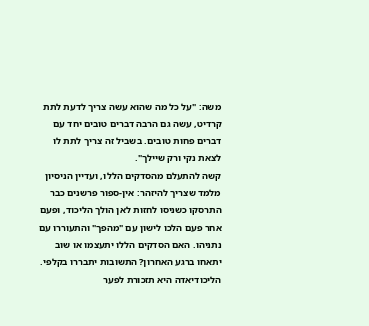משה: "על כל מה שהוא עשה צריך לדעת לתת קרדיט, עשה גם הרבה דברים טובים יחד עם דברים פחות טובים. בשביל זה צריך לתת לו לצאת נקי ורק שיילך".
קשה להתעלם מהסדקים הללו, ועדיין הניסיון מלמד שצריך להיזהר: אין-ספור פרשנים כבר התרסקו כשניסו לחזות לאן הולך הליכוד, ופעם אחר פעם הלכו לישון עם "מהפך" והתעוררו עם נתניהו. האם הסדקים הללו יתעצמו או שוב יתאחו ברגע האחרון? התשובות יתבררו בקלפי. הליכודיאדה היא תזכורת לפער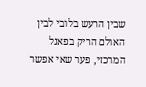שבין הרעש בלובי לבין האולם הריק בפאנל המרכזי, פער שאי אפשר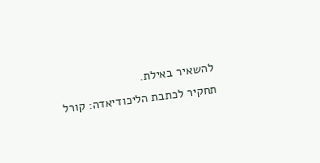להשאיר באילת.
תחקיר לכתבת הליכודיאדה: קורל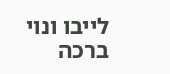לייבו ונוי ברכה